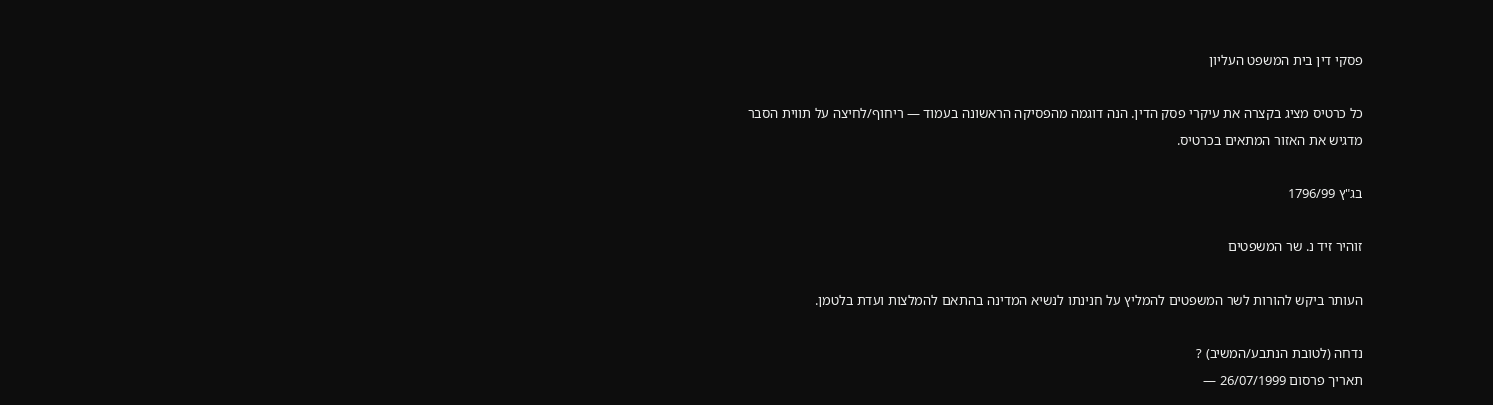פסקי דין בית המשפט העליון

כל כרטיס מציג בקצרה את עיקרי פסק הדין. הנה דוגמה מהפסיקה הראשונה בעמוד — ריחוף/לחיצה על תווית הסבר מדגיש את האזור המתאים בכרטיס.

בג"ץ 1796/99

זוהיר זיד נ. שר המשפטים

העותר ביקש להורות לשר המשפטים להמליץ על חנינתו לנשיא המדינה בהתאם להמלצות ועדת בלטמן.

נדחה (לטובת הנתבע/המשיב) ?
תאריך פרסום 26/07/1999 —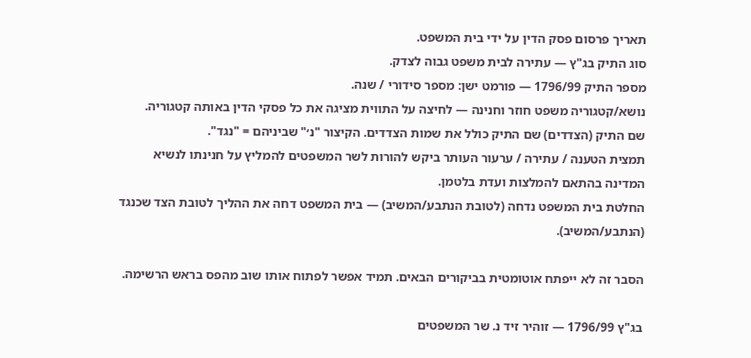תאריך פרסום פסק הדין על ידי בית המשפט.
סוג התיק בג"ץ — עתירה לבית משפט גבוה לצדק.
מספר התיק 1796/99 — פורמט ישן: מספר סידורי / שנה.
נושא/קטגוריה משפט חוזר וחנינה — לחיצה על התווית מציגה את כל פסקי הדין באותה קטגוריה.
שם התיק (הצדדים) שם התיק כולל את שמות הצדדים. הקיצור "נ׳" שביניהם = "נגד".
תמצית הטענה / עתירה / ערעור העותר ביקש להורות לשר המשפטים להמליץ על חנינתו לנשיא המדינה בהתאם להמלצות ועדת בלטמן.
החלטת בית המשפט נדחה (לטובת הנתבע/המשיב) — בית המשפט דחה את ההליך לטובת הצד שכנגד (הנתבע/המשיב).

הסבר זה לא ייפתח אוטומטית בביקורים הבאים. תמיד אפשר לפתוח אותו שוב מהפס בראש הרשימה.

בג"ץ 1796/99 — זוהיר זיד נ. שר המשפטים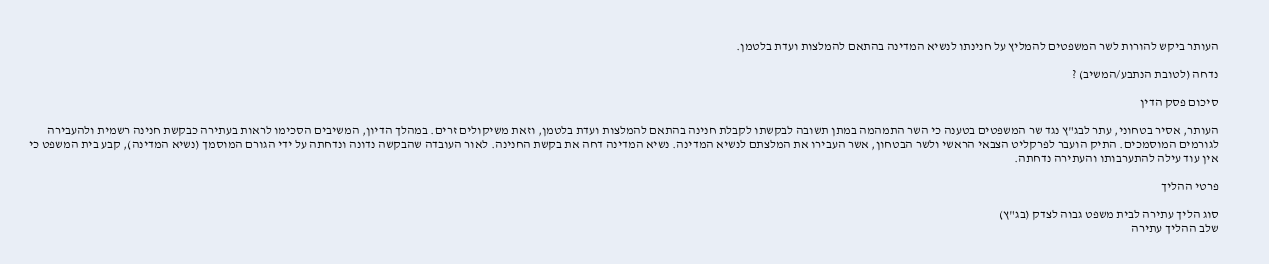העותר ביקש להורות לשר המשפטים להמליץ על חנינתו לנשיא המדינה בהתאם להמלצות ועדת בלטמן.

נדחה (לטובת הנתבע/המשיב) ?

סיכום פסק הדין

העותר, אסיר בטחוני, עתר לבג"ץ נגד שר המשפטים בטענה כי השר התמהמה במתן תשובה לבקשתו לקבלת חנינה בהתאם להמלצות ועדת בלטמן, וזאת משיקולים זרים. במהלך הדיון, המשיבים הסכימו לראות בעתירה כבקשת חנינה רשמית ולהעבירה לגורמים המוסמכים. התיק הועבר לפרקליט הצבאי הראשי ולשר הבטחון, אשר העבירו את המלצתם לנשיא המדינה. נשיא המדינה דחה את בקשת החנינה. לאור העובדה שהבקשה נדונה ונדחתה על ידי הגורם המוסמך (נשיא המדינה), קבע בית המשפט כי אין עוד עילה להתערבותו והעתירה נדחתה.

פרטי ההליך

סוג הליך עתירה לבית משפט גבוה לצדק (בג"ץ)
שלב ההליך עתירה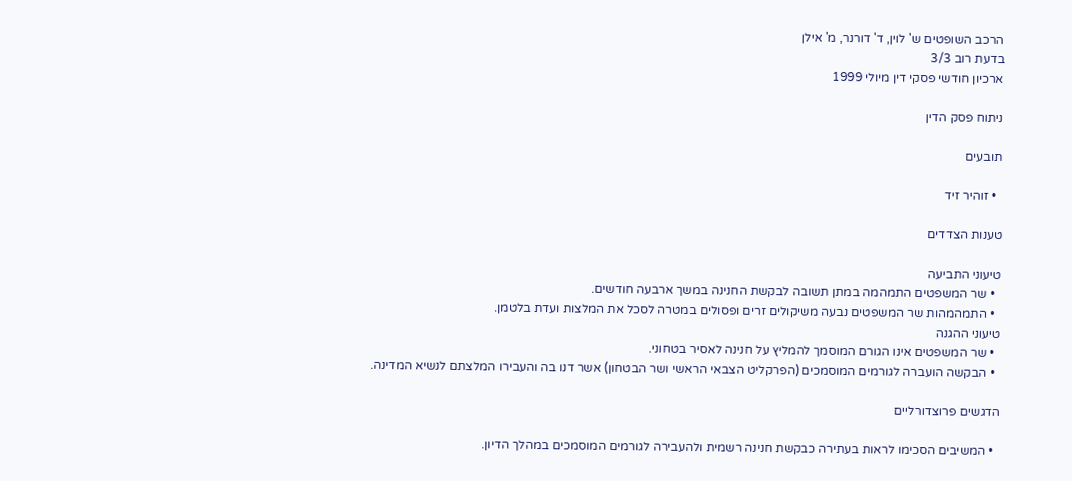הרכב השופטים ש' לוין, ד' דורנר, מ' אילן
בדעת רוב 3/3
ארכיון חודשי פסקי דין מיולי 1999

ניתוח פסק הדין

תובעים

  • זוהיר זיד

טענות הצדדים

טיעוני התביעה
  • שר המשפטים התמהמה במתן תשובה לבקשת החנינה במשך ארבעה חודשים.
  • התמהמהות שר המשפטים נבעה משיקולים זרים ופסולים במטרה לסכל את המלצות ועדת בלטמן.
טיעוני ההגנה
  • שר המשפטים אינו הגורם המוסמך להמליץ על חנינה לאסיר בטחוני.
  • הבקשה הועברה לגורמים המוסמכים (הפרקליט הצבאי הראשי ושר הבטחון) אשר דנו בה והעבירו המלצתם לנשיא המדינה.

הדגשים פרוצדורליים

  • המשיבים הסכימו לראות בעתירה כבקשת חנינה רשמית ולהעבירה לגורמים המוסמכים במהלך הדיון.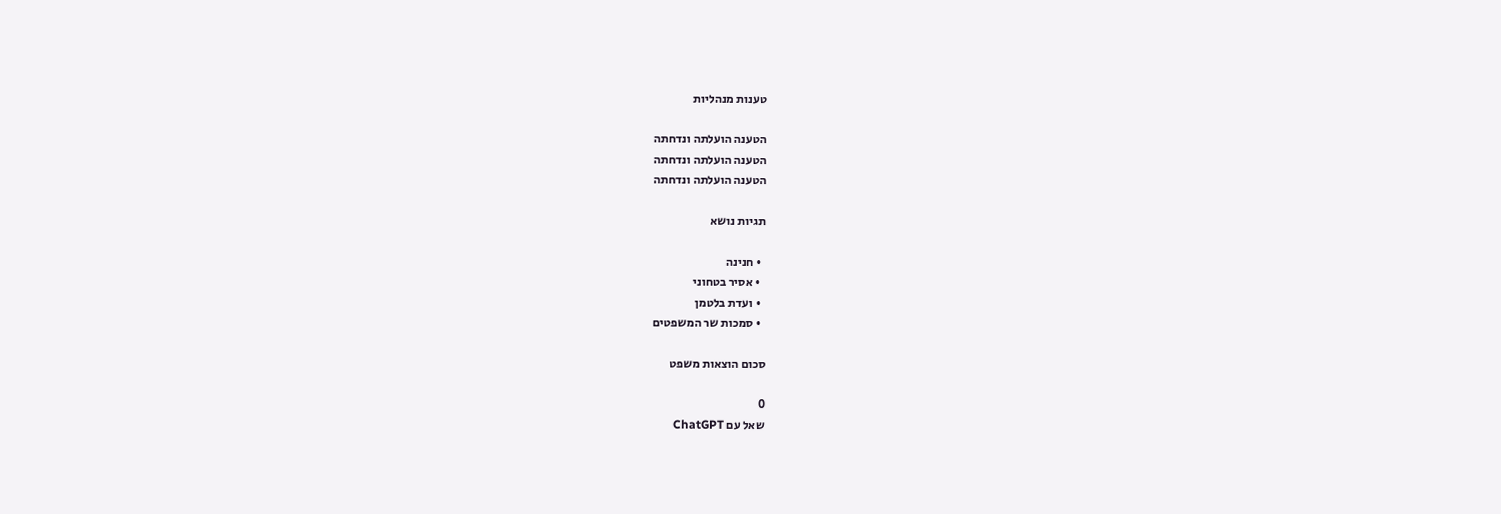טענות מנהליות

הטענה הועלתה ונדחתה
הטענה הועלתה ונדחתה
הטענה הועלתה ונדחתה

תגיות נושא

  • חנינה
  • אסיר בטחוני
  • ועדת בלטמן
  • סמכות שר המשפטים

סכום הוצאות משפט

0
שאל עם ChatGPT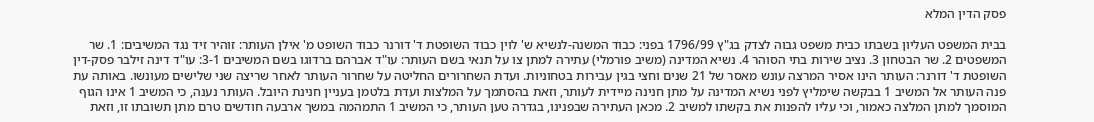פסק הדין המלא

בבית המשפט העליון בשבתו כבית משפט גבוה לצדק בג"ץ 1796/99 בפני: כבוד המשנה-לנשיא ש' לוין כבוד השופטת ד' דורנר כבוד השופט מ' אילן העותר: זוהיר זיד נגד המשיבים: 1. שר המשפטים 2. שר הבטחון 3. נציב שירות בתי הסוהר 4. נשיא המדינה (משיב פורמלי) עתירה למתן צו על תנאי בשם העותר: עו"ד אברהם ברדוגו בשם המשיבים 3-1: עו"ד דינה זילבר פסק-דין השופטת ד' דורנר: העותר הינו אסיר המרצה עונש מאסר של 21 שנים וחצי בגין עבירות בטחוניות. ועדת השחרורים החליטה על שחרור העותר לאחר שריצה שני שלישים מעונשו. באותה עת פנה העותר אל המשיב 1 בבקשה שימליץ לפני נשיא המדינה על מתן חנינה מיידית לעותר, וזאת בהסתמך על המלצות ועדת בלטמן בעניין חנינת היובל. העותר נענה, כי המשיב 1 אינו הגוף המוסמך למתן המלצה כאמור, וכי עליו להפנות את בקשתו למשיב 2. מכאן העתירה שבפנינו, בגדרה טען העותר, כי המשיב 1 התמהמה במשך ארבעה חודשים טרם מתן תשובתו זו, וזאת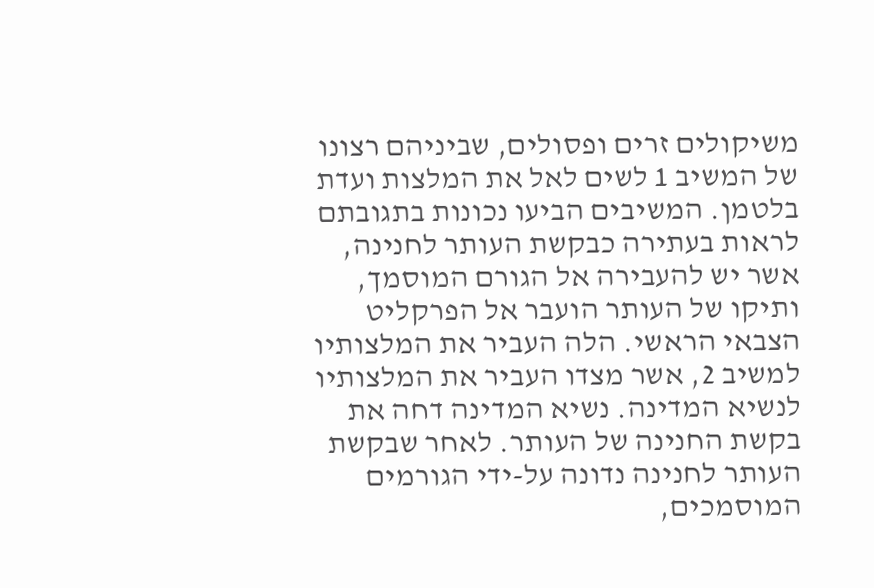משיקולים זרים ופסולים, שביניהם רצונו של המשיב 1 לשים לאל את המלצות ועדת בלטמן. המשיבים הביעו נכונות בתגובתם לראות בעתירה כבקשת העותר לחנינה, אשר יש להעבירה אל הגורם המוסמך, ותיקו של העותר הועבר אל הפרקליט הצבאי הראשי. הלה העביר את המלצותיו למשיב 2, אשר מצדו העביר את המלצותיו לנשיא המדינה. נשיא המדינה דחה את בקשת החנינה של העותר. לאחר שבקשת העותר לחנינה נדונה על-ידי הגורמים המוסמכים,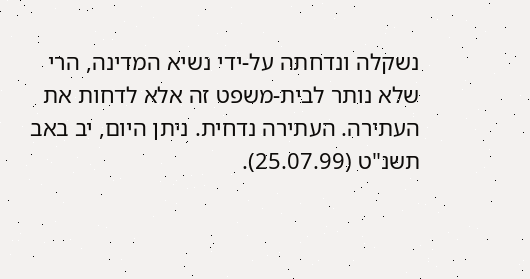נשקלה ונדחתה על-ידי נשיא המדינה, הרי שלא נותר לבית-משפט זה אלא לדחות את העתירה. העתירה נדחית. ניתן היום, יב באב תשנ"ט (25.07.99).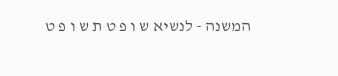המשנה - לנשיא ש ו פ ט ת ש ו פ ט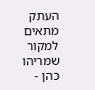העתק מתאים למקור שמריהו כהן -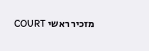מזכיר ראשי COURT